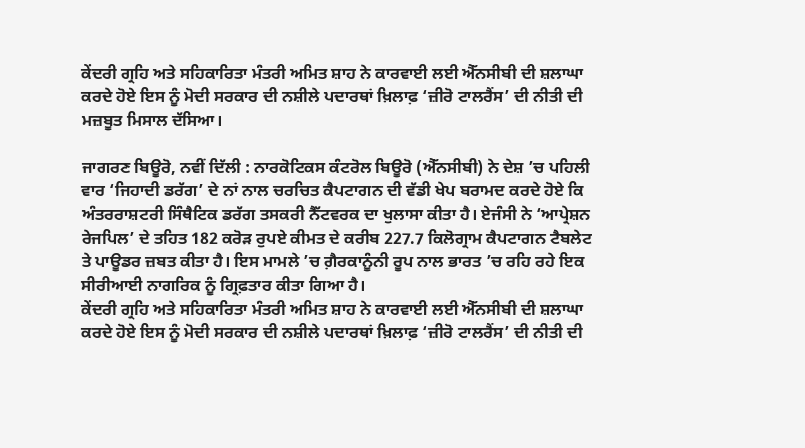ਕੇਂਦਰੀ ਗ੍ਰਹਿ ਅਤੇ ਸਹਿਕਾਰਿਤਾ ਮੰਤਰੀ ਅਮਿਤ ਸ਼ਾਹ ਨੇ ਕਾਰਵਾਈ ਲਈ ਐੱਨਸੀਬੀ ਦੀ ਸ਼ਲਾਘਾ ਕਰਦੇ ਹੋਏ ਇਸ ਨੂੰ ਮੋਦੀ ਸਰਕਾਰ ਦੀ ਨਸ਼ੀਲੇ ਪਦਾਰਥਾਂ ਖ਼ਿਲਾਫ਼ ‘ਜ਼ੀਰੋ ਟਾਲਰੈਂਸ’ ਦੀ ਨੀਤੀ ਦੀ ਮਜ਼ਬੂਤ ਮਿਸਾਲ ਦੱਸਿਆ।

ਜਾਗਰਣ ਬਿਊਰੋ, ਨਵੀਂ ਦਿੱਲੀ : ਨਾਰਕੋਟਿਕਸ ਕੰਟਰੋਲ ਬਿਊਰੋ (ਐੱਨਸੀਬੀ) ਨੇ ਦੇਸ਼ ’ਚ ਪਹਿਲੀ ਵਾਰ ‘ਜਿਹਾਦੀ ਡਰੱਗ’ ਦੇ ਨਾਂ ਨਾਲ ਚਰਚਿਤ ਕੈਪਟਾਗਨ ਦੀ ਵੱਡੀ ਖੇਪ ਬਰਾਮਦ ਕਰਦੇ ਹੋਏ ਕਿ ਅੰਤਰਰਾਸ਼ਟਰੀ ਸਿੰਥੈਟਿਕ ਡਰੱਗ ਤਸਕਰੀ ਨੈੱਟਵਰਕ ਦਾ ਖੁਲਾਸਾ ਕੀਤਾ ਹੈ। ਏਜੰਸੀ ਨੇ ‘ਆਪ੍ਰੇਸ਼ਨ ਰੇਜਪਿਲ’ ਦੇ ਤਹਿਤ 182 ਕਰੋੜ ਰੁਪਏ ਕੀਮਤ ਦੇ ਕਰੀਬ 227.7 ਕਿਲੋਗ੍ਰਾਮ ਕੈਪਟਾਗਨ ਟੈਬਲੇਟ ਤੇ ਪਾਊਡਰ ਜ਼ਬਤ ਕੀਤਾ ਹੈ। ਇਸ ਮਾਮਲੇ ’ਚ ਗ਼ੈਰਕਾਨੂੰਨੀ ਰੂਪ ਨਾਲ ਭਾਰਤ ’ਚ ਰਹਿ ਰਹੇ ਇਕ ਸੀਰੀਆਈ ਨਾਗਰਿਕ ਨੂੰ ਗ੍ਰਿਫ਼ਤਾਰ ਕੀਤਾ ਗਿਆ ਹੈ।
ਕੇਂਦਰੀ ਗ੍ਰਹਿ ਅਤੇ ਸਹਿਕਾਰਿਤਾ ਮੰਤਰੀ ਅਮਿਤ ਸ਼ਾਹ ਨੇ ਕਾਰਵਾਈ ਲਈ ਐੱਨਸੀਬੀ ਦੀ ਸ਼ਲਾਘਾ ਕਰਦੇ ਹੋਏ ਇਸ ਨੂੰ ਮੋਦੀ ਸਰਕਾਰ ਦੀ ਨਸ਼ੀਲੇ ਪਦਾਰਥਾਂ ਖ਼ਿਲਾਫ਼ ‘ਜ਼ੀਰੋ ਟਾਲਰੈਂਸ’ ਦੀ ਨੀਤੀ ਦੀ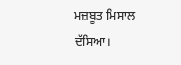ਮਜ਼ਬੂਤ ਮਿਸਾਲ ਦੱਸਿਆ।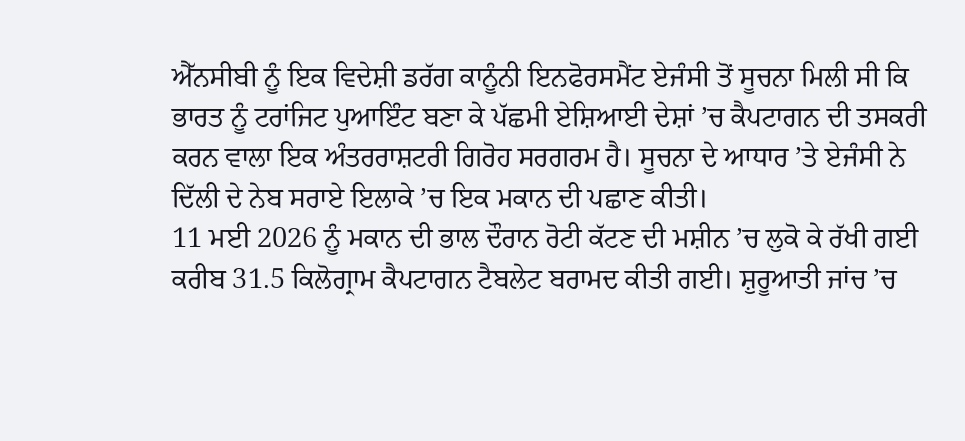ਐੱਨਸੀਬੀ ਨੂੰ ਇਕ ਵਿਦੇਸ਼ੀ ਡਰੱਗ ਕਾਨੂੰਨੀ ਇਨਫੋਰਸਮੈਂਟ ਏਜੰਸੀ ਤੋਂ ਸੂਚਨਾ ਮਿਲੀ ਸੀ ਕਿ ਭਾਰਤ ਨੂੰ ਟਰਾਂਜਿਟ ਪੁਆਇੰਟ ਬਣਾ ਕੇ ਪੱਛਮੀ ਏਸ਼ਿਆਈ ਦੇਸ਼ਾਂ ’ਚ ਕੈਪਟਾਗਨ ਦੀ ਤਸਕਰੀ ਕਰਨ ਵਾਲਾ ਇਕ ਅੰਤਰਰਾਸ਼ਟਰੀ ਗਿਰੋਹ ਸਰਗਰਮ ਹੈ। ਸੂਚਨਾ ਦੇ ਆਧਾਰ ’ਤੇ ਏਜੰਸੀ ਨੇ ਦਿੱਲੀ ਦੇ ਨੇਬ ਸਰਾਏ ਇਲਾਕੇ ’ਚ ਇਕ ਮਕਾਨ ਦੀ ਪਛਾਣ ਕੀਤੀ।
11 ਮਈ 2026 ਨੂੰ ਮਕਾਨ ਦੀ ਭਾਲ ਦੌਰਾਨ ਰੋਟੀ ਕੱਟਣ ਦੀ ਮਸ਼ੀਨ ’ਚ ਲੁਕੋ ਕੇ ਰੱਖੀ ਗਈ ਕਰੀਬ 31.5 ਕਿਲੋਗ੍ਰਾਮ ਕੈਪਟਾਗਨ ਟੈਬਲੇਟ ਬਰਾਮਦ ਕੀਤੀ ਗਈ। ਸ਼ੁਰੂਆਤੀ ਜਾਂਚ ’ਚ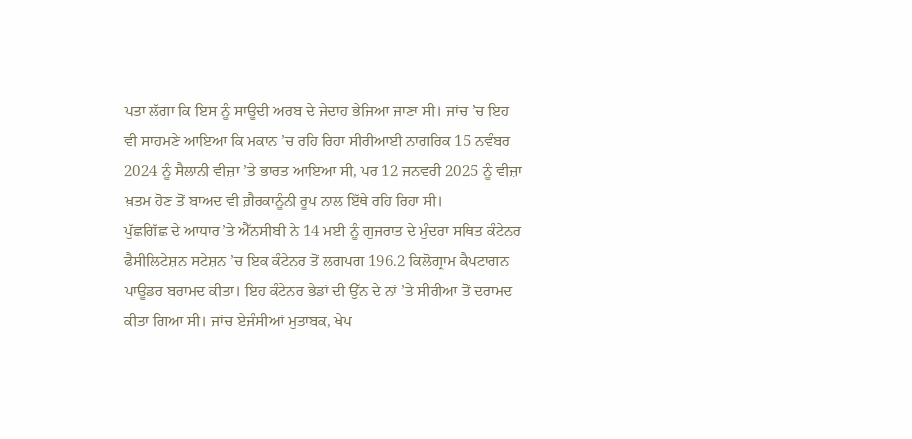ਪਤਾ ਲੱਗਾ ਕਿ ਇਸ ਨੂੰ ਸਾਊਦੀ ਅਰਬ ਦੇ ਜੇਦਾਹ ਭੇਜਿਆ ਜਾਣਾ ਸੀ। ਜਾਂਚ ’ਚ ਇਹ ਵੀ ਸਾਹਮਣੇ ਆਇਆ ਕਿ ਮਕਾਨ ’ਚ ਰਹਿ ਰਿਹਾ ਸੀਰੀਆਈ ਨਾਗਰਿਕ 15 ਨਵੰਬਰ 2024 ਨੂੰ ਸੈਲਾਨੀ ਵੀਜ਼ਾ ’ਤੇ ਭਾਰਤ ਆਇਆ ਸੀ, ਪਰ 12 ਜਨਵਰੀ 2025 ਨੂੰ ਵੀਜ਼ਾ ਖ਼ਤਮ ਹੋਣ ਤੋਂ ਬਾਅਦ ਵੀ ਗ਼ੈਰਕਾਨੂੰਨੀ ਰੂਪ ਨਾਲ ਇੱਥੇ ਰਹਿ ਰਿਹਾ ਸੀ।
ਪੁੱਛਗਿੱਛ ਦੇ ਆਧਾਰ’ਤੇ ਐੱਨਸੀਬੀ ਨੇ 14 ਮਈ ਨੂੰ ਗੁਜਰਾਤ ਦੇ ਮੁੰਦਰਾ ਸਥਿਤ ਕੰਟੇਨਰ ਫੈਸੀਲਿਟੇਸ਼ਨ ਸਟੇਸ਼ਨ ’ਚ ਇਕ ਕੰਟੇਨਰ ਤੋਂ ਲਗਪਗ 196.2 ਕਿਲੋਗ੍ਰਾਮ ਕੈਪਟਾਗਨ ਪਾਊਡਰ ਬਰਾਮਦ ਕੀਤਾ। ਇਹ ਕੰਟੇਨਰ ਭੇਡਾਂ ਦੀ ਉੱਨ ਦੇ ਨਾਂ ’ਤੇ ਸੀਰੀਆ ਤੋਂ ਦਰਾਮਦ ਕੀਤਾ ਗਿਆ ਸੀ। ਜਾਂਚ ਏਜੰਸੀਆਂ ਮੁਤਾਬਕ, ਖੇਪ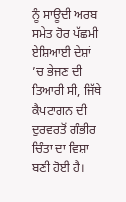ਨੂੰ ਸਾਊਦੀ ਅਰਬ ਸਮੇਤ ਹੋਰ ਪੱਛਮੀ ਏਸ਼ਿਆਈ ਦੇਸ਼ਾਂ ’ਚ ਭੇਜਣ ਦੀ ਤਿਆਰੀ ਸੀ, ਜਿੱਥੇ ਕੈਪਟਾਗਨ ਦੀ ਦੁਰਵਰਤੋਂ ਗੰਭੀਰ ਚਿੰਤਾ ਦਾ ਵਿਸ਼ਾ ਬਣੀ ਹੋਈ ਹੈ।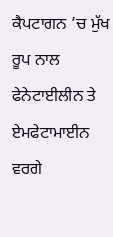ਕੈਪਟਾਗਨ ’ਚ ਮੁੱਖ ਰੂਪ ਨਾਲ ਫੇਨੇਟਾਈਲੀਨ ਤੇ ਏਮਫੇਟਾਮਾਈਨ ਵਰਗੇ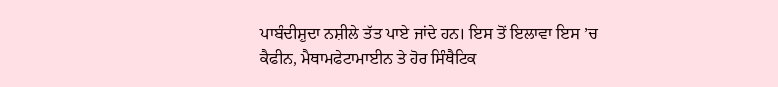ਪਾਬੰਦੀਸ਼ੁਦਾ ਨਸ਼ੀਲੇ ਤੱਤ ਪਾਏ ਜਾਂਦੇ ਹਨ। ਇਸ ਤੋਂ ਇਲਾਵਾ ਇਸ ’ਚ ਕੈਫੀਨ, ਮੈਥਾਮਫੇਟਾਮਾਈਨ ਤੇ ਹੋਰ ਸਿੰਥੈਟਿਕ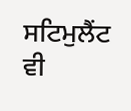ਸਟਿਮੁਲੈਂਟ ਵੀ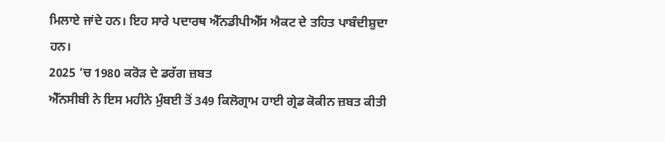ਮਿਲਾਏ ਜਾਂਦੇ ਹਨ। ਇਹ ਸਾਰੇ ਪਦਾਰਥ ਐੱਨਡੀਪੀਐੱਸ ਐਕਟ ਦੇ ਤਹਿਤ ਪਾਬੰਦੀਸ਼ੁਦਾ ਹਨ।
2025 ’ਚ 1980 ਕਰੋੜ ਦੇ ਡਰੱਗ ਜ਼ਬਤ
ਐੱਨਸੀਬੀ ਨੇ ਇਸ ਮਹੀਨੇ ਮੁੰਬਈ ਤੋਂ 349 ਕਿਲੋਗ੍ਰਾਮ ਹਾਈ ਗ੍ਰੇਡ ਕੋਕੀਨ ਜ਼ਬਤ ਕੀਤੀ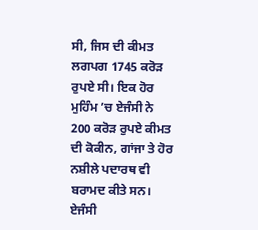ਸੀ, ਜਿਸ ਦੀ ਕੀਮਤ ਲਗਪਗ 1745 ਕਰੋੜ ਰੁਪਏ ਸੀ। ਇਕ ਹੋਰ ਮੁਹਿੰਮ ’ਚ ਏਜੰਸੀ ਨੇ 200 ਕਰੋੜ ਰੁਪਏ ਕੀਮਤ ਦੀ ਕੋਕੀਨ, ਗਾਂਜਾ ਤੇ ਹੋਰ ਨਸ਼ੀਲੇ ਪਦਾਰਥ ਵੀ ਬਰਾਮਦ ਕੀਤੇ ਸਨ। ਏਜੰਸੀ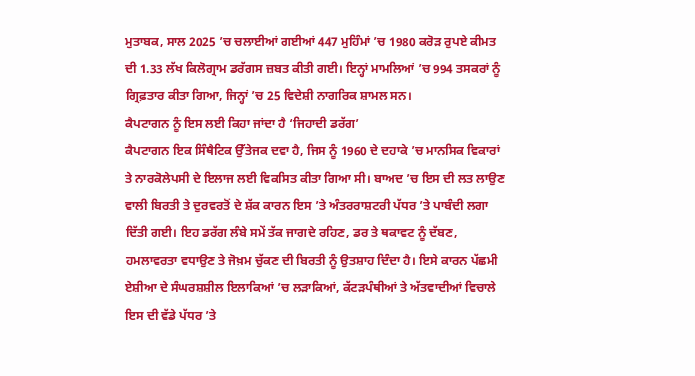ਮੁਤਾਬਕ, ਸਾਲ 2025 ’ਚ ਚਲਾਈਆਂ ਗਈਆਂ 447 ਮੁਹਿੰਮਾਂ ’ਚ 1980 ਕਰੋੜ ਰੁਪਏ ਕੀਮਤ ਦੀ 1.33 ਲੱਖ ਕਿਲੋਗ੍ਰਾਮ ਡਰੱਗਸ ਜ਼ਬਤ ਕੀਤੀ ਗਈ। ਇਨ੍ਹਾਂ ਮਾਮਲਿਆਂ ’ਚ 994 ਤਸਕਰਾਂ ਨੂੰ ਗ੍ਰਿਫ਼ਤਾਰ ਕੀਤਾ ਗਿਆ, ਜਿਨ੍ਹਾਂ ’ਚ 25 ਵਿਦੇਸ਼ੀ ਨਾਗਰਿਕ ਸ਼ਾਮਲ ਸਨ।
ਕੈਪਟਾਗਨ ਨੂੰ ਇਸ ਲਈ ਕਿਹਾ ਜਾਂਦਾ ਹੈ ‘ਜਿਹਾਦੀ ਡਰੱਗ’
ਕੈਪਟਾਗਨ ਇਕ ਸਿੰਥੈਟਿਕ ਉੱਤੇਜਕ ਦਵਾ ਹੈ, ਜਿਸ ਨੂੰ 1960 ਦੇ ਦਹਾਕੇ ’ਚ ਮਾਨਸਿਕ ਵਿਕਾਰਾਂ ਤੇ ਨਾਰਕੋਲੇਪਸੀ ਦੇ ਇਲਾਜ ਲਈ ਵਿਕਸਿਤ ਕੀਤਾ ਗਿਆ ਸੀ। ਬਾਅਦ ’ਚ ਇਸ ਦੀ ਲਤ ਲਾਉਣ ਵਾਲੀ ਬਿਰਤੀ ਤੇ ਦੁਰਵਰਤੋਂ ਦੇ ਸ਼ੱਕ ਕਾਰਨ ਇਸ ’ਤੇ ਅੰਤਰਰਾਸ਼ਟਰੀ ਪੱਧਰ ’ਤੇ ਪਾਬੰਦੀ ਲਗਾ ਦਿੱਤੀ ਗਈ। ਇਹ ਡਰੱਗ ਲੰਬੇ ਸਮੇਂ ਤੱਕ ਜਾਗਦੇ ਰਹਿਣ, ਡਰ ਤੇ ਥਕਾਵਟ ਨੂੰ ਦੱਬਣ, ਹਮਲਾਵਰਤਾ ਵਧਾਉਣ ਤੇ ਜੋਖ਼ਮ ਚੁੱਕਣ ਦੀ ਬਿਰਤੀ ਨੂੰ ਉਤਸ਼ਾਹ ਦਿੰਦਾ ਹੈ। ਇਸੇ ਕਾਰਨ ਪੱਛਮੀ ਏਸ਼ੀਆ ਦੇ ਸੰਘਰਸ਼ਸ਼ੀਲ ਇਲਾਕਿਆਂ ’ਚ ਲੜਾਕਿਆਂ, ਕੱਟੜਪੰਥੀਆਂ ਤੇ ਅੱਤਵਾਦੀਆਂ ਵਿਚਾਲੇ ਇਸ ਦੀ ਵੱਡੇ ਪੱਧਰ ’ਤੇ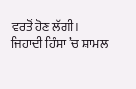ਵਰਤੋਂ ਹੋਣ ਲੱਗੀ। ਜਿਹਾਦੀ ਹਿੰਸਾ ’ਚ ਸ਼ਾਮਲ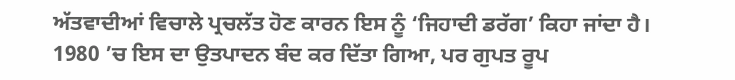ਅੱਤਵਾਦੀਆਂ ਵਿਚਾਲੇ ਪ੍ਰਚਲੱਤ ਹੋਣ ਕਾਰਨ ਇਸ ਨੂੰ ‘ਜਿਹਾਦੀ ਡਰੱਗ’ ਕਿਹਾ ਜਾਂਦਾ ਹੈ। 1980 ’ਚ ਇਸ ਦਾ ਉਤਪਾਦਨ ਬੰਦ ਕਰ ਦਿੱਤਾ ਗਿਆ, ਪਰ ਗੁਪਤ ਰੂਪ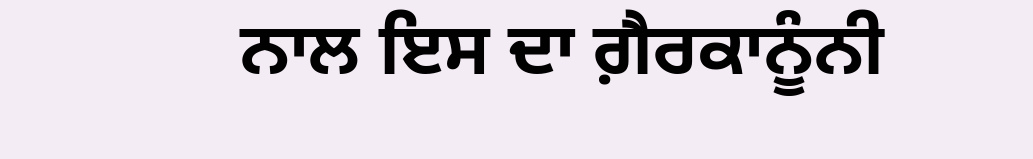ਨਾਲ ਇਸ ਦਾ ਗ਼ੈਰਕਾਨੂੰਨੀ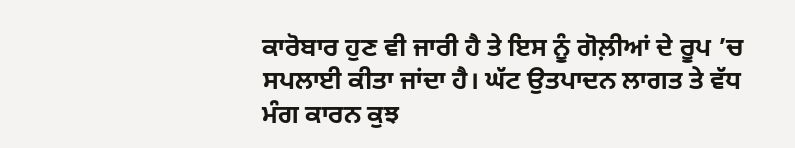ਕਾਰੋਬਾਰ ਹੁਣ ਵੀ ਜਾਰੀ ਹੈ ਤੇ ਇਸ ਨੂੰ ਗੋਲ਼ੀਆਂ ਦੇ ਰੂਪ ’ਚ ਸਪਲਾਈ ਕੀਤਾ ਜਾਂਦਾ ਹੈ। ਘੱਟ ਉਤਪਾਦਨ ਲਾਗਤ ਤੇ ਵੱਧ ਮੰਗ ਕਾਰਨ ਕੁਝ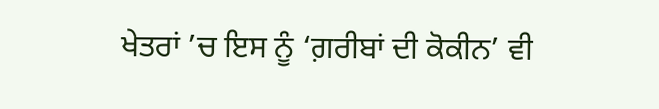ਖੇਤਰਾਂ ’ਚ ਇਸ ਨੂੰ ‘ਗ਼ਰੀਬਾਂ ਦੀ ਕੋਕੀਨ’ ਵੀ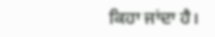ਕਿਹਾ ਜਾਂਦਾ ਹੈ।